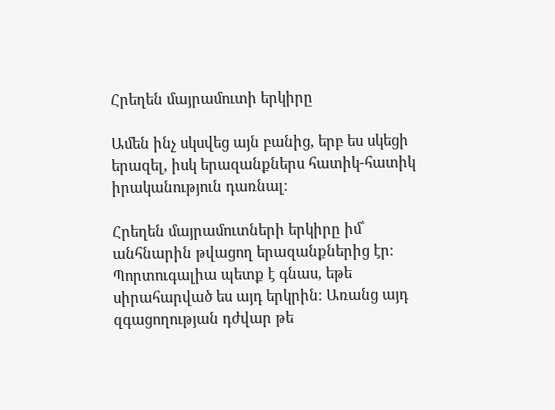Հրեղեն մայրամուտի երկիրը

Ամեն ինչ սկսվեց այն բանից, երբ ես սկեցի երազել, իսկ երազանքներս հատիկ-հատիկ իրականություն դառնալ։

Հրեղեն մայրամուտների երկիրը իմ՝ անհնարին թվացող երազանքներից էր։ Պորտուգալիա պետք է գնաս, եթե սիրահարված ես այդ երկրին։ Առանց այդ զգացողության դժվար թե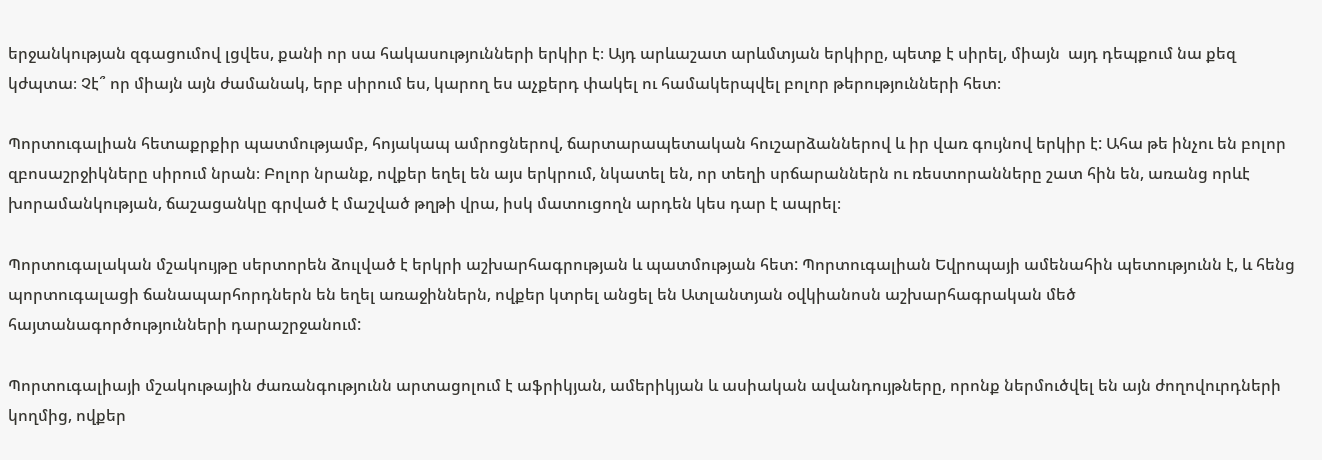երջանկության զգացումով լցվես, քանի որ սա հակասությունների երկիր է։ Այդ արևաշատ արևմտյան երկիրը, պետք է սիրել, միայն  այդ դեպքում նա քեզ կժպտա։ Չէ՞ որ միայն այն ժամանակ, երբ սիրում ես, կարող ես աչքերդ փակել ու համակերպվել բոլոր թերությունների հետ։

Պորտուգալիան հետաքրքիր պատմությամբ, հոյակապ ամրոցներով, ճարտարապետական հուշարձաններով և իր վառ գույնով երկիր է: Ահա թե ինչու են բոլոր զբոսաշրջիկները սիրում նրան։ Բոլոր նրանք, ովքեր եղել են այս երկրում, նկատել են, որ տեղի սրճարաններն ու ռեստորանները շատ հին են, առանց որևէ խորամանկության, ճաշացանկը գրված է մաշված թղթի վրա, իսկ մատուցողն արդեն կես դար է ապրել։

Պորտուգալական մշակույթը սերտորեն ձուլված է երկրի աշխարհագրության և պատմության հետ: Պորտուգալիան Եվրոպայի ամենահին պետությունն է, և հենց պորտուգալացի ճանապարհորդներն են եղել առաջիններն, ովքեր կտրել անցել են Ատլանտյան օվկիանոսն աշխարհագրական մեծ հայտանագործությունների դարաշրջանում:

Պորտուգալիայի մշակութային ժառանգությունն արտացոլում է աֆրիկյան, ամերիկյան և ասիական ավանդույթները, որոնք ներմուծվել են այն ժողովուրդների կողմից, ովքեր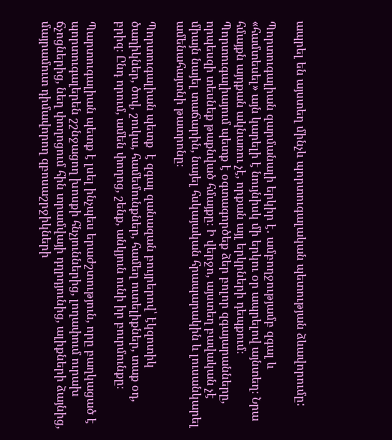ապրել են այստեղ մինչև պորտուգալական պետության ձևավորումը:

Պորտուգալիան զարմանալի երկիր է․ ամբողջությամբ զգալ և «համտեսել» այն կարելի է նույնիսկ մի երկու օր ապրելով այնտեղ։ Նրա հմայքն այդքան ակնառու չէ, որքան այլ երկրների դեպքում։ Պորտուգալիայում պետք է օգտագործեք ձեր բոլոր զգայարանները, որպեսզի տեսնեք թաքնված հմայքը։ Ի վերջո, այստեղ բավական չէ միայն նայել տաճարին, նայել հսկայական հրապարակին և լուսանկարել ամենահայտնի թատրոնը։

Պորտուգալիան պետք  է զգալ զանազան բույրերով՝ էկզոտիկ ծաղիկներ, ծով, շուկա, համեմունքներ, համեղ ուտելիքներ, տաք օդ, բրիզ։ Ընդ որում, ամեն փողոց, շենք, անկյուն ունի իր բուրմունքը։

Պարտուգալիան պետք է լսել ինչպես երաժշտություն, որը բաղկացած է պորտուգալերեն շշնջացող խոսքի հնչյուններից, լողափում ուրախ ճչոցներից, նեղ փողոցում հին տրամվայի դղրդյունից, ալիքների ձայնից, մայրամուտ դիմավորող զբոսաշրջիկների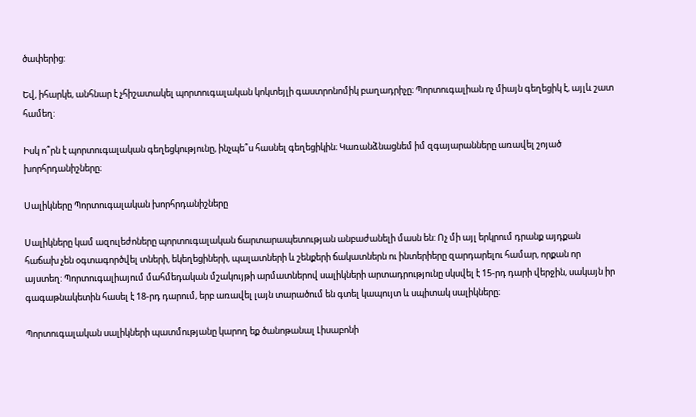ծափերից:

Եվ, իհարկե, անհնար է չհիշատակել պորտուգալական կոկտեյլի գաստրոնոմիկ բաղադրիչը։ Պորտուգալիան ոչ միայն գեղեցիկ է, այլև շատ համեղ:

Իսկ ո՞րն է պորտուգալական գեղեցկությունը, ինչպե՞ս հասնել գեղեցիկին։ Կառանձնացնեմ իմ զգայարանները առավել շոյած խորհրդանիշները։

Սալիկները Պորտուգալական խորհրդանիշները

Սալիկները կամ ազուլեժոները պորտուգալական ճարտարապետության անբաժանելի մասն են: Ոչ մի այլ երկրում դրանք այդքան հաճախ չեն օգտագործվել տների, եկեղեցիների, պալատների և շենքերի ճակատներն ու ինտերիերը զարդարելու համար, որքան որ այստեղ: Պորտուգալիայում մահմեդական մշակույթի արմատներով սալիկների արտադրությունը սկսվել է 15-րդ դարի վերջին, սակայն իր գագաթնակետին հասել է 18-րդ դարում, երբ առավել լայն տարածում են գտել կապույտ և սպիտակ սալիկները։

Պորտուգալական սալիկների պատմությանը կարող եք ծանոթանալ Լիսաբոնի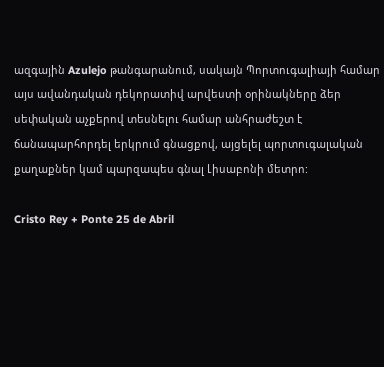ազգային Azulejo թանգարանում, սակայն Պորտուգալիայի համար այս ավանդական դեկորատիվ արվեստի օրինակները ձեր սեփական աչքերով տեսնելու համար անհրաժեշտ է ճանապարհորդել երկրում գնացքով, այցելել պորտուգալական քաղաքներ կամ պարզապես գնալ Լիսաբոնի մետրո:

Cristo Rey + Ponte 25 de Abril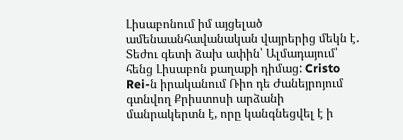Լիսաբոնում իմ այցելած ամենաանհավանական վայրերից մեկն է․ Տեժու գետի ձախ ափին՝ Ալմադայում՝ հենց Լիսաբոն քաղաքի դիմաց: Cristo Rei-ն իրականում Ռիո դե Ժանեյրոյում  գտնվող Քրիստոսի արձանի մանրակերտն է, որը կանգնեցվել է ի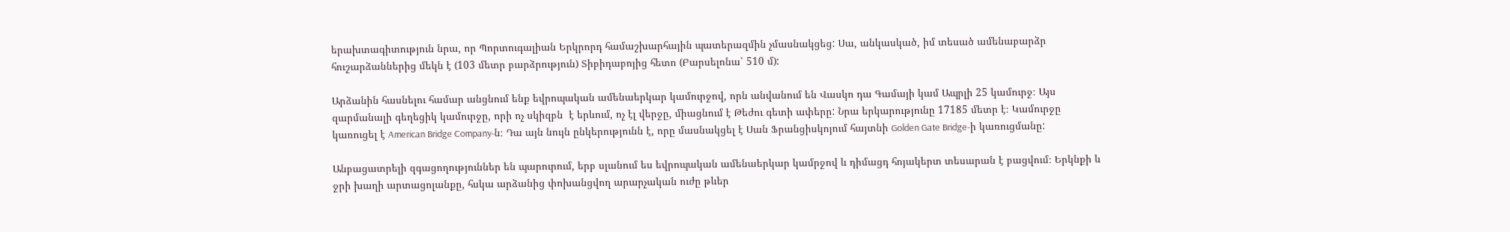երախտագիտություն նրա, որ Պորտուգալիան Երկրորդ համաշխարհային պատերազմին չմասնակցեց: Սա, անկասկած, իմ տեսած ամենաբարձր հուշարձաններից մեկն է (103 մետր բարձրություն) Տիբիդաբոյից հետո (Բարսելոնա՝ 510 մ):

Արձանին հասնելու համար անցնում ենք եվրոպական ամենաերկար կամուրջով, որն անվանում են Վասկո դա Գամայի կամ Ապրլի 25 կամուրջ։ Այս զարմանալի գեղեցիկ կամուրջը, որի ոչ սկիզբն  է երևում, ոչ էլ վերջը, միացնում է Թեժու գետի ափերը: Նրա երկարությունը 17185 մետր է։ Կամուրջը կառուցել է American Bridge Company-ն։ Դա այն նույն ընկերությունն է, որը մասնակցել է Սան Ֆրանցիսկոյում հայտնի Golden Gate Bridge-ի կառուցմանը:

Անբացատրելի զգացողություններ են պարուրում, երբ սլանում ես եվրոպական ամենաերկար կամրջով և դիմացդ հոյակերտ տեսարան է բացվում։ Երկնքի և ջրի խաղի արտացոլանքը, հսկա արձանից փոխանցվող արարչական ուժը թևեր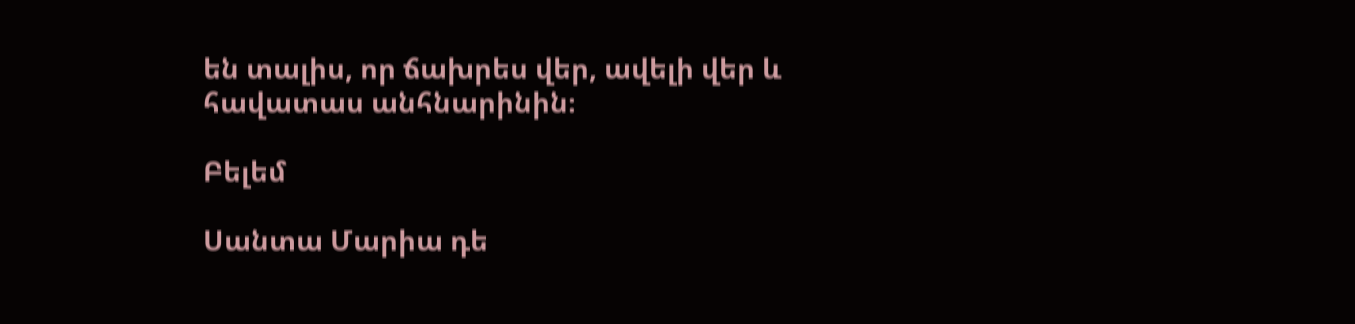են տալիս, որ ճախրես վեր, ավելի վեր և հավատաս անհնարինին։

Բելեմ

Սանտա Մարիա դե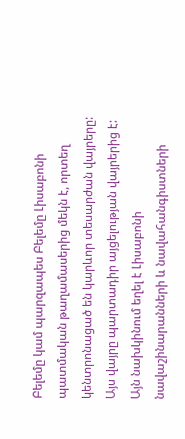Բելեմը կամ պարզապես Բելեմը Լիսաբոնի պատմական թաղամասերից մեկն է, որտեղ կենտրոնացած են կարևոր տեսարժան վայրերը: Այս վայրը պարտադիր այցելության վայրերից է: Այն նախկինում եղել է Լիսաբոնի նավաշինարանների և նավահանգիստների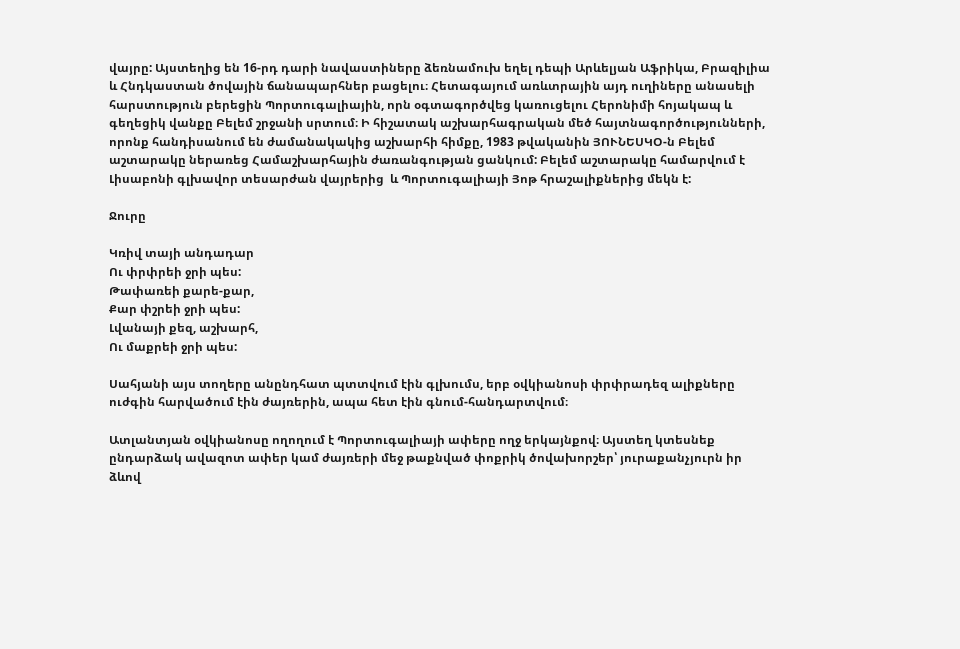վայրը: Այստեղից են 16-րդ դարի նավաստիները ձեռնամուխ եղել դեպի Արևելյան Աֆրիկա, Բրազիլիա և Հնդկաստան ծովային ճանապարհներ բացելու։ Հետագայում առևտրային այդ ուղիները անասելի հարստություն բերեցին Պորտուգալիային, որն օգտագործվեց կառուցելու Հերոնիմի հոյակապ և գեղեցիկ վանքը Բելեմ շրջանի սրտում։ Ի հիշատակ աշխարհագրական մեծ հայտնագործությունների, որոնք հանդիսանում են ժամանակակից աշխարհի հիմքը, 1983 թվականին ՅՈՒՆԵՍԿՕ-ն Բելեմ աշտարակը ներառեց Համաշխարհային ժառանգության ցանկում: Բելեմ աշտարակը համարվում է Լիսաբոնի գլխավոր տեսարժան վայրերից  և Պորտուգալիայի Յոթ հրաշալիքներից մեկն է:

Ջուրը

Կռիվ տայի անդադար
Ու փրփրեի ջրի պես:
Թափառեի քարե-քար,
Քար փշրեի ջրի պես:
Լվանայի քեզ, աշխարհ,
Ու մաքրեի ջրի պես:

Սահյանի այս տողերը անընդհատ պտտվում էին գլխումս, երբ օվկիանոսի փրփրադեզ ալիքները ուժգին հարվածում էին ժայռերին, ապա հետ էին գնում-հանդարտվում։

Ատլանտյան օվկիանոսը ողողում է Պորտուգալիայի ափերը ողջ երկայնքով։ Այստեղ կտեսնեք ընդարձակ ավազոտ ափեր կամ ժայռերի մեջ թաքնված փոքրիկ ծովախորշեր՝ յուրաքանչյուրն իր ձևով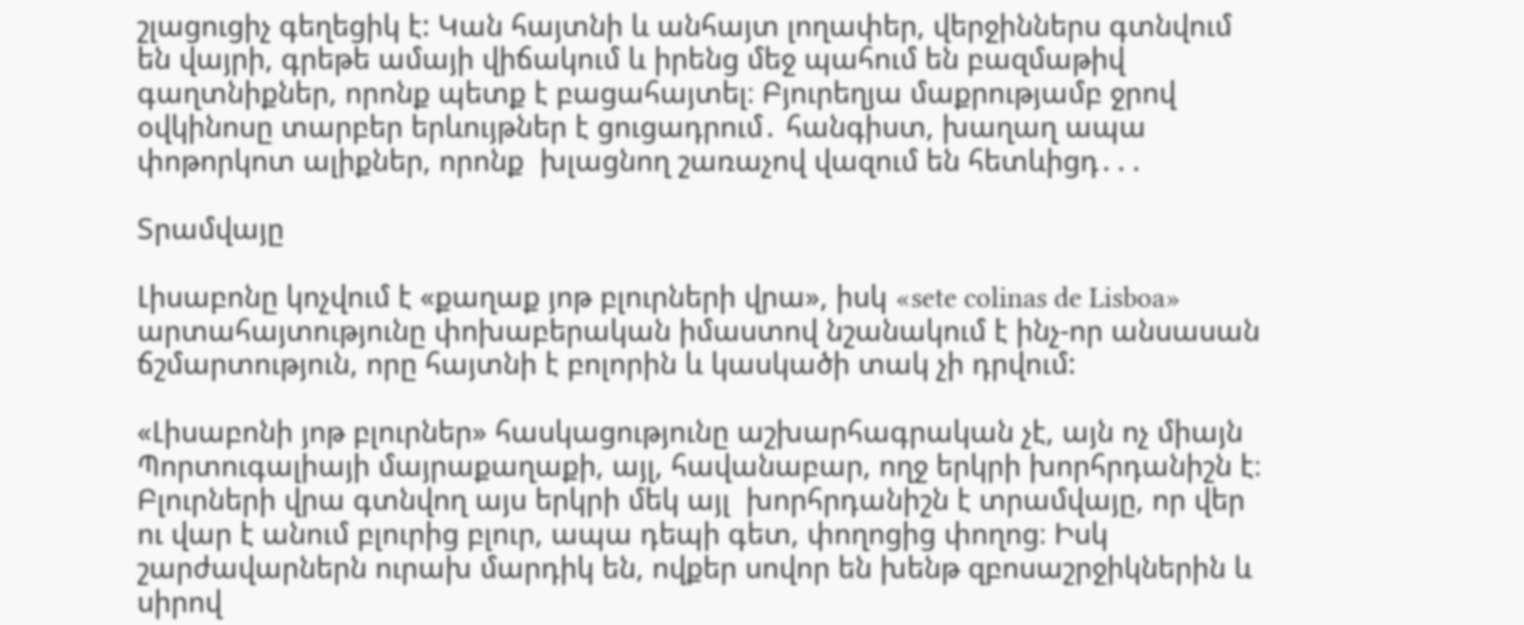շլացուցիչ գեղեցիկ է: Կան հայտնի և անհայտ լողափեր, վերջիններս գտնվում են վայրի, գրեթե ամայի վիճակում և իրենց մեջ պահում են բազմաթիվ գաղտնիքներ, որոնք պետք է բացահայտել։ Բյուրեղյա մաքրությամբ ջրով օվկինոսը տարբեր երևույթներ է ցուցադրում․ հանգիստ, խաղաղ ապա փոթորկոտ ալիքներ, որոնք  խլացնող շառաչով վազում են հետևիցդ․․․

Տրամվայը

Լիսաբոնը կոչվում է «քաղաք յոթ բլուրների վրա», իսկ «sete colinas de Lisboa» արտահայտությունը փոխաբերական իմաստով նշանակում է ինչ-որ անսասան ճշմարտություն, որը հայտնի է բոլորին և կասկածի տակ չի դրվում:

«Լիսաբոնի յոթ բլուրներ» հասկացությունը աշխարհագրական չէ, այն ոչ միայն Պորտուգալիայի մայրաքաղաքի, այլ, հավանաբար, ողջ երկրի խորհրդանիշն է։ Բլուրների վրա գտնվող այս երկրի մեկ այլ  խորհրդանիշն է տրամվայը, որ վեր ու վար է անում բլուրից բլուր, ապա դեպի գետ, փողոցից փողոց։ Իսկ շարժավարներն ուրախ մարդիկ են, ովքեր սովոր են խենթ զբոսաշրջիկներին և սիրով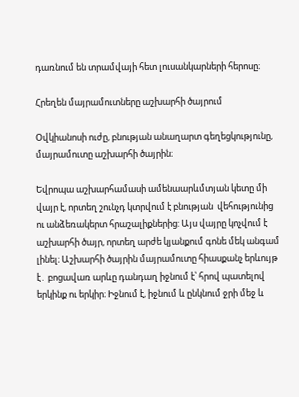դառնում են տրամվայի հետ լուսանկարների հերոսը։

Հրեղեն մայրամուտները աշխարհի ծայրում

Օվկիանոսի ուժը, բնության անաղարտ գեղեցկությունը, մայրամուտը աշխարհի ծայրին։

Եվրոպա աշխարհամասի ամենաարևմտյան կետը մի վայր է, որտեղ շունչդ կտրվում է բնության  վեհությունից  ու անձեռակերտ հրաշալիքներից: Այս վայրը կոչվում է աշխարհի ծայր, որտեղ արժե կյանքում գոնե մեկ անգամ լինել։ Աշխարհի ծայրին մայրամուտը հիասքանչ երևույթ է․ բոցավառ արևը դանդաղ իջնում է՝ հրով պատելով երկինք ու երկիր։ Իջնում է, իջնում և ընկնում ջրի մեջ և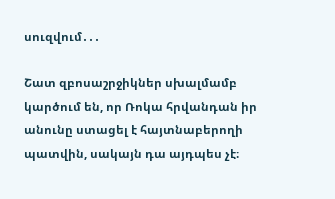սուզվում․․․

Շատ զբոսաշրջիկներ սխալմամբ կարծում են, որ Ռոկա հրվանդան իր անունը ստացել է հայտնաբերողի պատվին, սակայն դա այդպես չէ։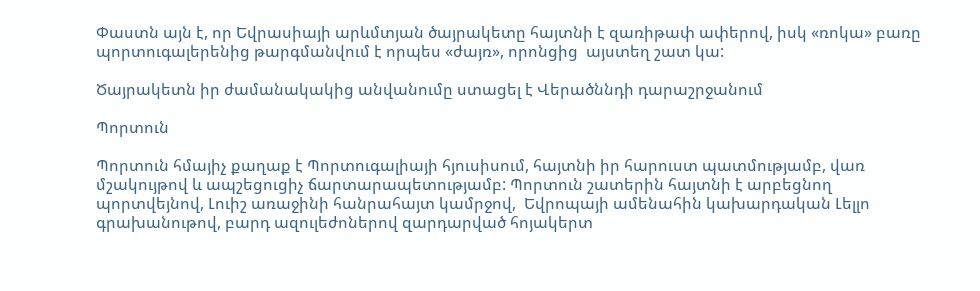Փաստն այն է, որ Եվրասիայի արևմտյան ծայրակետը հայտնի է զառիթափ ափերով, իսկ «ռոկա» բառը պորտուգալերենից թարգմանվում է որպես «ժայռ», որոնցից  այստեղ շատ կա:

Ծայրակետն իր ժամանակակից անվանումը ստացել է Վերածննդի դարաշրջանում

Պորտուն

Պորտուն հմայիչ քաղաք է Պորտուգալիայի հյուսիսում, հայտնի իր հարուստ պատմությամբ, վառ մշակույթով և ապշեցուցիչ ճարտարապետությամբ: Պորտուն շատերին հայտնի է արբեցնող պորտվեյնով, Լուիշ առաջինի հանրահայտ կամրջով,  Եվրոպայի ամենահին կախարդական Լելլո գրախանութով, բարդ ազուլեժոներով զարդարված հոյակերտ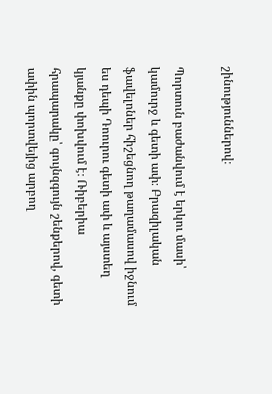շինություններով։

Պորտուն բաժանվում է երկու մասի՝ կամուրջ և գետի ափ։ Բրազիլական ֆավելոներ հիշեցնող թաղամասով իջնում ես դեպի Դոուրու գետի ափ և այստեղ կյանքը փոխվում է։ Ռիբերիա հրապարակը՝ գույնզգույն շենքերով, գետի ափին պորտվեյից արբող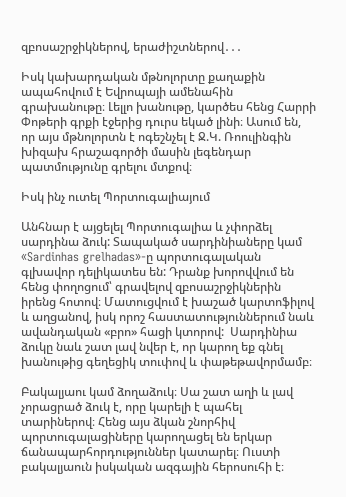զբոսաշրջիկներով, երաժիշտներով․․․

Իսկ կախարդական մթնոլորտը քաղաքին ապահովում է Եվրոպայի ամենահին գրախանութը։ Լելլո խանութը, կարծես հենց Հարրի Փոթերի գրքի էջերից դուրս եկած լինի։ Ասում են, որ այս մթնոլորտն է ոգեշնչել է Ջ.Կ. Ռոուլինգին խիզախ հրաշագործի մասին լեգենդար պատմությունը գրելու մտքով։

Իսկ ինչ ուտել Պորտուգալիայում

Անհնար է այցելել Պորտուգալիա և չփորձել սարդինա ձուկ: Տապակած սարդինիաները կամ «Sardinhas grelhadas»-ը պորտուգալական գլխավոր դելիկատես են: Դրանք խորովվում են հենց փողոցում՝ գրավելով զբոսաշրջիկներին իրենց հոտով։ Մատուցվում է խաշած կարտոֆիլով և աղցանով, իսկ որոշ հաստատություններում նաև ավանդական «բրո» հացի կտորով:  Սարդինիա ձուկը նաև շատ լավ նվեր է, որ կարող եք գնել խանութից գեղեցիկ տուփով և փաթեթավորմամբ։

Բակալյաու կամ ձողաձուկ։ Սա շատ աղի և լավ չորացրած ձուկ է, որը կարելի է պահել տարիներով։ Հենց այս ձկան շնորհիվ պորտուգալացիները կարողացել են երկար ճանապարհորդություններ կատարել։ Ուստի բակալյաուն իսկական ազգային հերոսուհի է։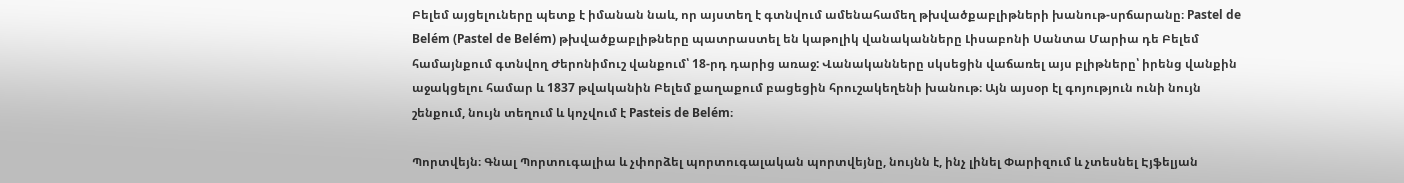Բելեմ այցելուները պետք է իմանան նաև, որ այստեղ է գտնվում ամենահամեղ թխվածքաբլիթների խանութ-սրճարանը։ Pastel de Belém (Pastel de Belém) թխվածքաբլիթները պատրաստել են կաթոլիկ վանականները Լիսաբոնի Սանտա Մարիա դե Բելեմ համայնքում գտնվող Ժերոնիմուշ վանքում՝ 18-րդ դարից առաջ: Վանականները սկսեցին վաճառել այս բլիթները՝ իրենց վանքին աջակցելու համար և 1837 թվականին Բելեմ քաղաքում բացեցին հրուշակեղենի խանութ։ Այն այսօր էլ գոյություն ունի նույն շենքում, նույն տեղում և կոչվում է Pasteis de Belém։

Պորտվեյն։ Գնալ Պորտուգալիա և չփորձել պորտուգալական պորտվեյնը, նույնն է, ինչ լինել Փարիզում և չտեսնել Էյֆելյան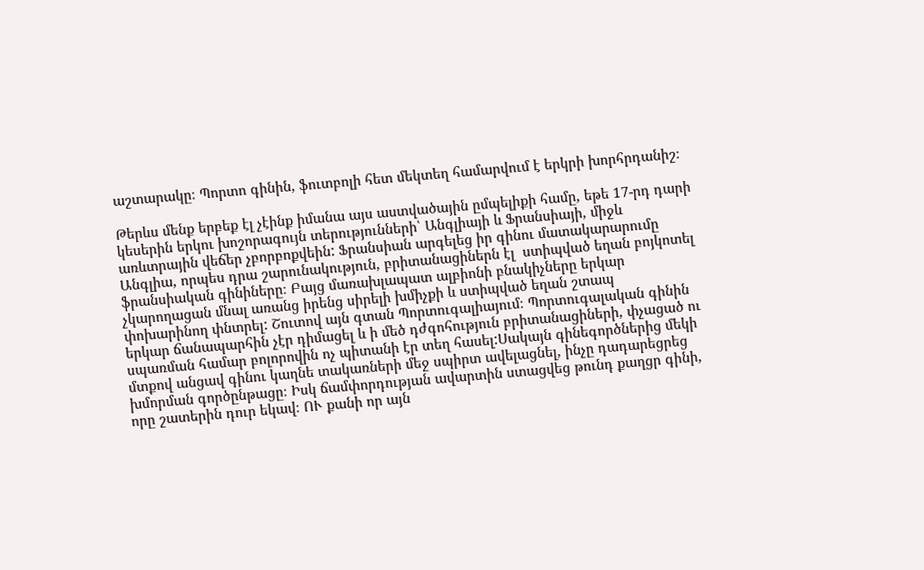աշտարակը։ Պորտո գինին, ֆուտբոլի հետ մեկտեղ համարվում է երկրի խորհրդանիշ։

Թերևս մենք երբեք էլ չէինք իմանա այս աստվածային ըմպելիքի համը, եթե 17-րդ դարի կեսերին երկու խոշորագույն տերությունների՝ Անգլիայի և Ֆրանսիայի, միջև առևտրային վեճեր չբորբոքվեին: Ֆրանսիան արգելեց իր գինու մատակարարումը Անգլիա, որպես դրա շարունակություն, բրիտանացիներն էլ  ստիպված եղան բոյկոտել ֆրանսիական գինիները։ Բայց մառախլապատ ալբիոնի բնակիչները երկար  չկարողացան մնալ առանց իրենց սիրելի խմիչքի և ստիպված եղան շտապ փոխարինող փնտրել: Շուտով այն գտան Պորտուգալիայում։ Պորտուգալական գինին երկար ճանապարհին չէր դիմացել և ի մեծ դժգոհություն բրիտանացիների, փչացած ու սպառման համար բոլորովին ոչ պիտանի էր տեղ հասել:Սակայն գինեգործներից մեկի մտքով անցավ գինու կաղնե տակառների մեջ սպիրտ ավելացնել, ինչը դադարեցրեց խմորման գործընթացը։ Իսկ ճամփորդության ավարտին ստացվեց թունդ քաղցր գինի, որը շատերին դուր եկավ։ ՈՒ քանի որ այն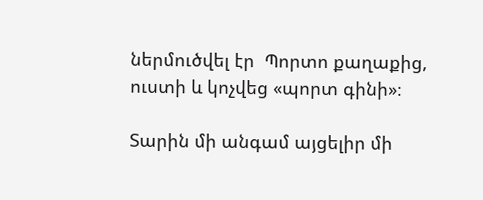ներմուծվել էր  Պորտո քաղաքից, ուստի և կոչվեց «պորտ գինի»։

Տարին մի անգամ այցելիր մի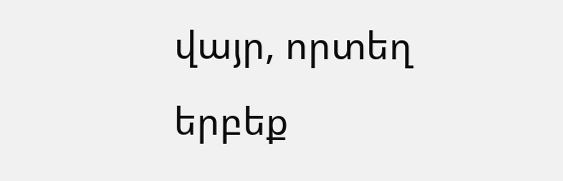վայր, որտեղ երբեք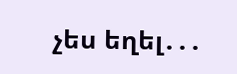չես եղել․․․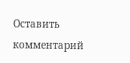Оставить комментарий